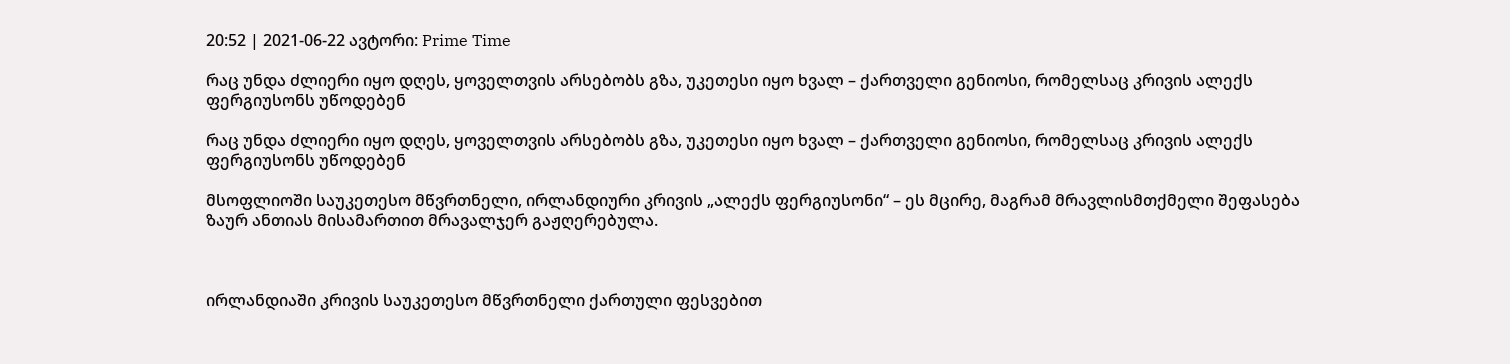20:52 | 2021-06-22 ავტორი: Prime Time

რაც უნდა ძლიერი იყო დღეს, ყოველთვის არსებობს გზა, უკეთესი იყო ხვალ – ქართველი გენიოსი, რომელსაც კრივის ალექს ფერგიუსონს უწოდებენ

რაც უნდა ძლიერი იყო დღეს, ყოველთვის არსებობს გზა, უკეთესი იყო ხვალ – ქართველი გენიოსი, რომელსაც კრივის ალექს ფერგიუსონს უწოდებენ

მსოფლიოში საუკეთესო მწვრთნელი, ირლანდიური კრივის „ალექს ფერგიუსონი“ – ეს მცირე, მაგრამ მრავლისმთქმელი შეფასება ზაურ ანთიას მისამართით მრავალჯერ გაჟღერებულა.



ირლანდიაში კრივის საუკეთესო მწვრთნელი ქართული ფესვებით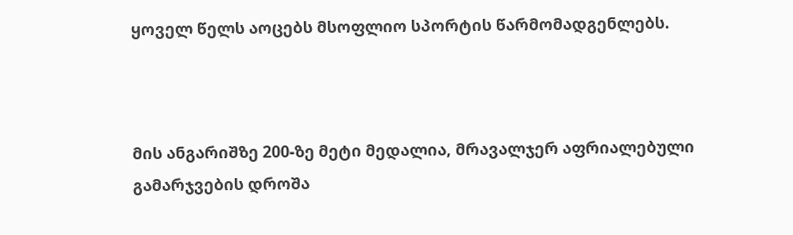ყოველ წელს აოცებს მსოფლიო სპორტის წარმომადგენლებს.



მის ანგარიშზე 200-ზე მეტი მედალია, მრავალჯერ აფრიალებული გამარჯვების დროშა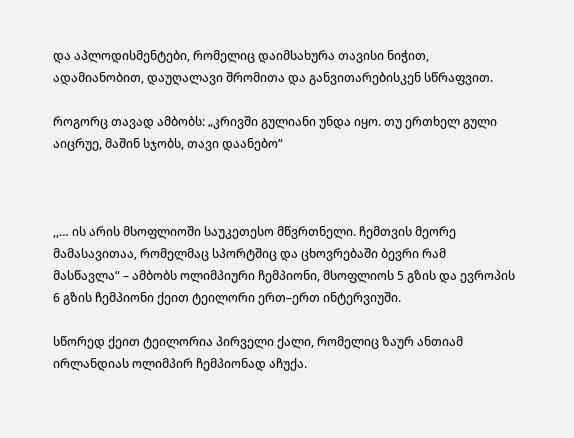და აპლოდისმენტები, რომელიც დაიმსახურა თავისი ნიჭით, ადამიანობით, დაუღალავი შრომითა და განვითარებისკენ სწრაფვით.

როგორც თავად ამბობს: „კრივში გულიანი უნდა იყო. თუ ერთხელ გული აიცრუე, მაშინ სჯობს, თავი დაანებო“



,,… ის არის მსოფლიოში საუკეთესო მწვრთნელი. ჩემთვის მეორე მამასავითაა, რომელმაც სპორტშიც და ცხოვრებაში ბევრი რამ მასწავლა“ – ამბობს ოლიმპიური ჩემპიონი, მსოფლიოს 5 გზის და ევროპის 6 გზის ჩემპიონი ქეით ტეილორი ერთ–ერთ ინტერვიუში.

სწორედ ქეით ტეილორია პირველი ქალი, რომელიც ზაურ ანთიამ ირლანდიას ოლიმპირ ჩემპიონად აჩუქა.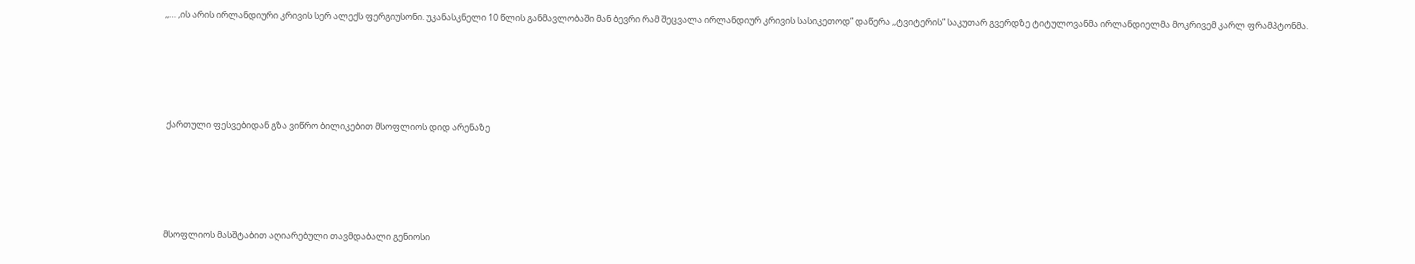,,… ,ის არის ირლანდიური კრივის სერ ალექს ფერგიუსონი. უკანასკნელი 10 წლის განმავლობაში მან ბევრი რამ შეცვალა ირლანდიურ კრივის სასიკეთოდ” დაწერა ,,ტვიტერის” საკუთარ გვერდზე ტიტულოვანმა ირლანდიელმა მოკრივემ კარლ ფრამპტონმა.





 ქართული ფესვებიდან გზა ვიწრო ბილიკებით მსოფლიოს დიდ არენაზე





მსოფლიოს მასშტაბით აღიარებული თავმდაბალი გენიოსი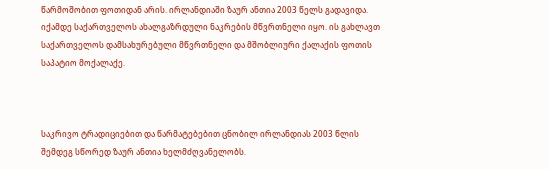წარმოშობით ფოთიდან არის. ირლანდიაში ზაურ ანთია 2003 წელს გადავიდა. იქამდე საქართველოს ახალგაზრდული ნაკრების მწვრთნელი იყო. ის გახლავთ საქართველოს დამსახურებული მწვრთნელი და მშობლიური ქალაქის ფოთის საპატიო მოქალაქე.



საკრივო ტრადიციებით და წარმატებებით ცნობილ ირლანდიას 2003 წლის შემდეგ სწორედ ზაურ ანთია ხელმძღვანელობს.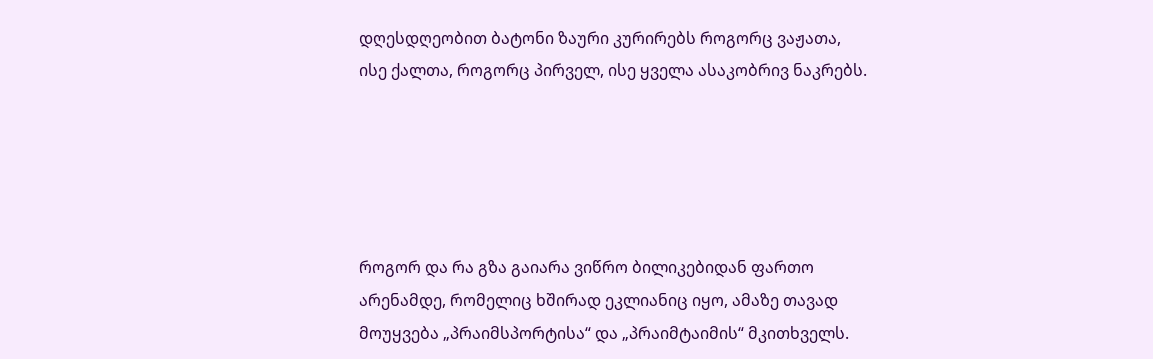დღესდღეობით ბატონი ზაური კურირებს როგორც ვაჟათა, ისე ქალთა, როგორც პირველ, ისე ყველა ასაკობრივ ნაკრებს.





როგორ და რა გზა გაიარა ვიწრო ბილიკებიდან ფართო არენამდე, რომელიც ხშირად ეკლიანიც იყო, ამაზე თავად მოუყვება „პრაიმსპორტისა“ და „პრაიმტაიმის“ მკითხველს.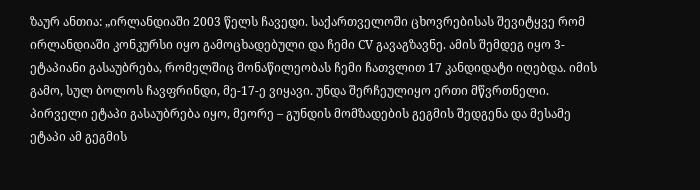ზაურ ანთია: „ირლანდიაში 2003 წელს ჩავედი. საქართველოში ცხოვრებისას შევიტყვე რომ ირლანდიაში კონკურსი იყო გამოცხადებული და ჩემი CV გავაგზავნე. ამის შემდეგ იყო 3-ეტაპიანი გასაუბრება, რომელშიც მონაწილეობას ჩემი ჩათვლით 17 კანდიდატი იღებდა. იმის გამო, სულ ბოლოს ჩავფრინდი, მე-17-ე ვიყავი. უნდა შერჩეულიყო ერთი მწვრთნელი. პირველი ეტაპი გასაუბრება იყო, მეორე – გუნდის მომზადების გეგმის შედგენა და მესამე ეტაპი ამ გეგმის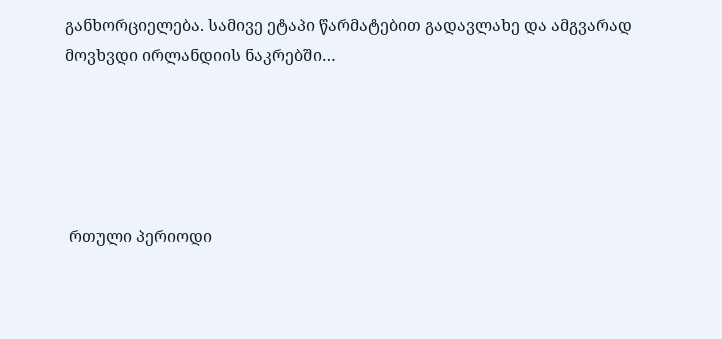განხორციელება. სამივე ეტაპი წარმატებით გადავლახე და ამგვარად მოვხვდი ირლანდიის ნაკრებში…





 რთული პერიოდი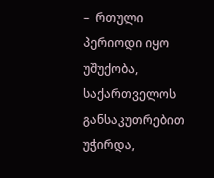–  რთული პერიოდი იყო უშუქობა, საქართველოს განსაკუთრებით უჭირდა,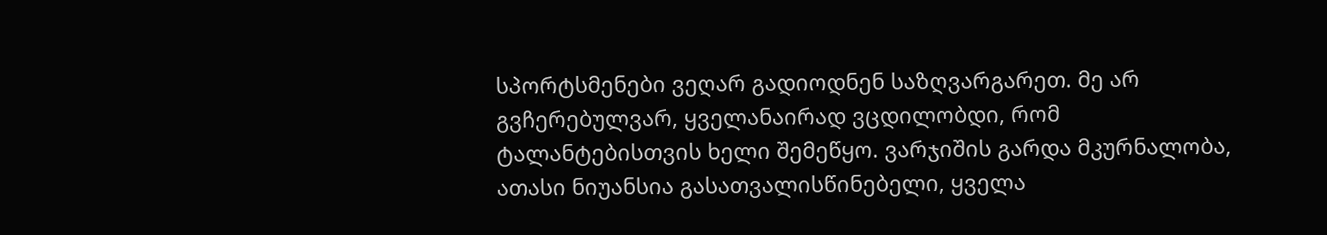სპორტსმენები ვეღარ გადიოდნენ საზღვარგარეთ. მე არ გვჩერებულვარ, ყველანაირად ვცდილობდი, რომ ტალანტებისთვის ხელი შემეწყო. ვარჯიშის გარდა მკურნალობა, ათასი ნიუანსია გასათვალისწინებელი, ყველა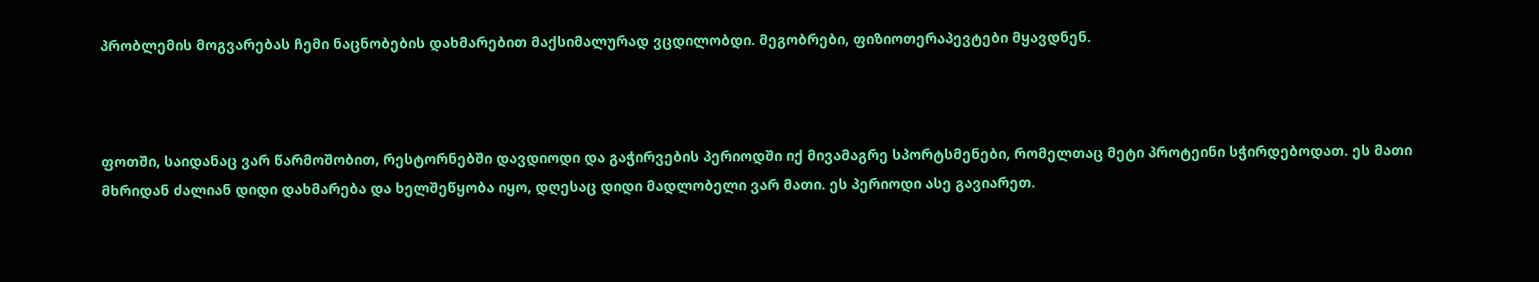პრობლემის მოგვარებას ჩემი ნაცნობების დახმარებით მაქსიმალურად ვცდილობდი. მეგობრები, ფიზიოთერაპევტები მყავდნენ.



ფოთში, საიდანაც ვარ წარმოშობით, რესტორნებში დავდიოდი და გაჭირვების პერიოდში იქ მივამაგრე სპორტსმენები, რომელთაც მეტი პროტეინი სჭირდებოდათ. ეს მათი მხრიდან ძალიან დიდი დახმარება და ხელშეწყობა იყო, დღესაც დიდი მადლობელი ვარ მათი. ეს პერიოდი ასე გავიარეთ.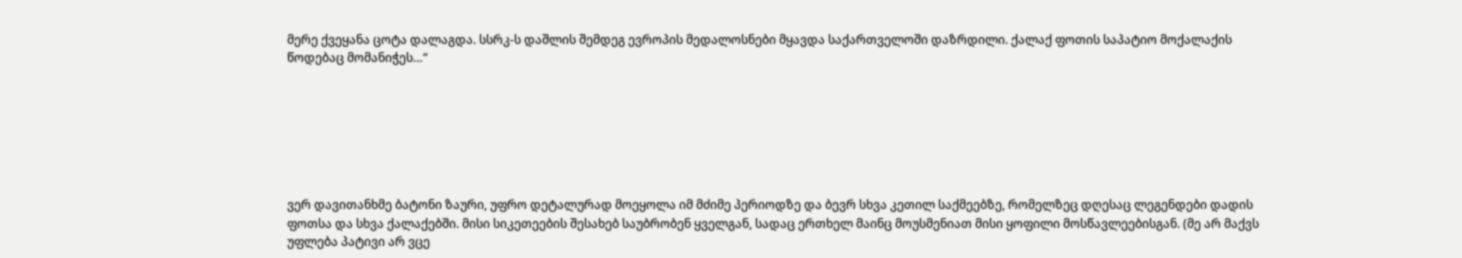მერე ქვეყანა ცოტა დალაგდა. სსრკ-ს დაშლის შემდეგ ევროპის მედალოსნები მყავდა საქართველოში დაზრდილი. ქალაქ ფოთის საპატიო მოქალაქის წოდებაც მომანიჭეს…“







ვერ დავითანხმე ბატონი ზაური, უფრო დეტალურად მოეყოლა იმ მძიმე პერიოდზე და ბევრ სხვა კეთილ საქმეებზე, რომელზეც დღესაც ლეგენდები დადის ფოთსა და სხვა ქალაქებში. მისი სიკეთეების შესახებ საუბრობენ ყველგან, სადაც ერთხელ მაინც მოუსმენიათ მისი ყოფილი მოსწავლეებისგან. (მე არ მაქვს უფლება პატივი არ ვცე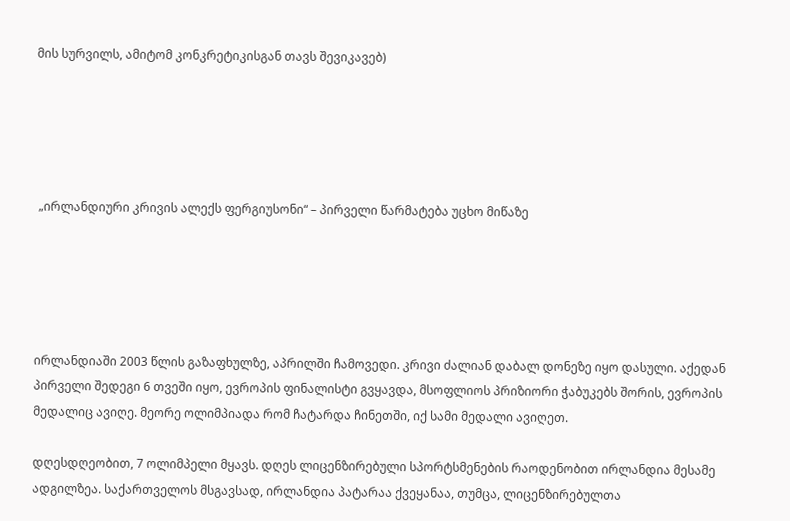მის სურვილს, ამიტომ კონკრეტიკისგან თავს შევიკავებ)





 „ირლანდიური კრივის ალექს ფერგიუსონი“ – პირველი წარმატება უცხო მიწაზე





ირლანდიაში 2003 წლის გაზაფხულზე, აპრილში ჩამოვედი. კრივი ძალიან დაბალ დონეზე იყო დასული. აქედან პირველი შედეგი 6 თვეში იყო, ევროპის ფინალისტი გვყავდა, მსოფლიოს პრიზიორი ჭაბუკებს შორის, ევროპის მედალიც ავიღე. მეორე ოლიმპიადა რომ ჩატარდა ჩინეთში, იქ სამი მედალი ავიღეთ.

დღესდღეობით, 7 ოლიმპელი მყავს. დღეს ლიცენზირებული სპორტსმენების რაოდენობით ირლანდია მესამე ადგილზეა. საქართველოს მსგავსად, ირლანდია პატარაა ქვეყანაა, თუმცა, ლიცენზირებულთა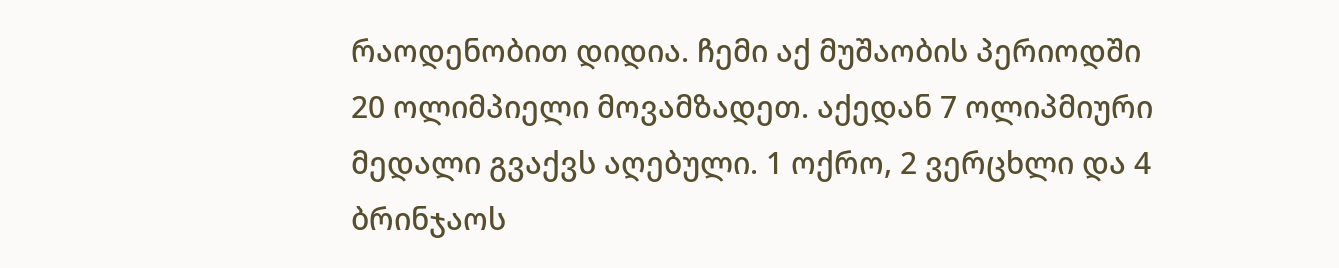რაოდენობით დიდია. ჩემი აქ მუშაობის პერიოდში 20 ოლიმპიელი მოვამზადეთ. აქედან 7 ოლიპმიური მედალი გვაქვს აღებული. 1 ოქრო, 2 ვერცხლი და 4 ბრინჯაოს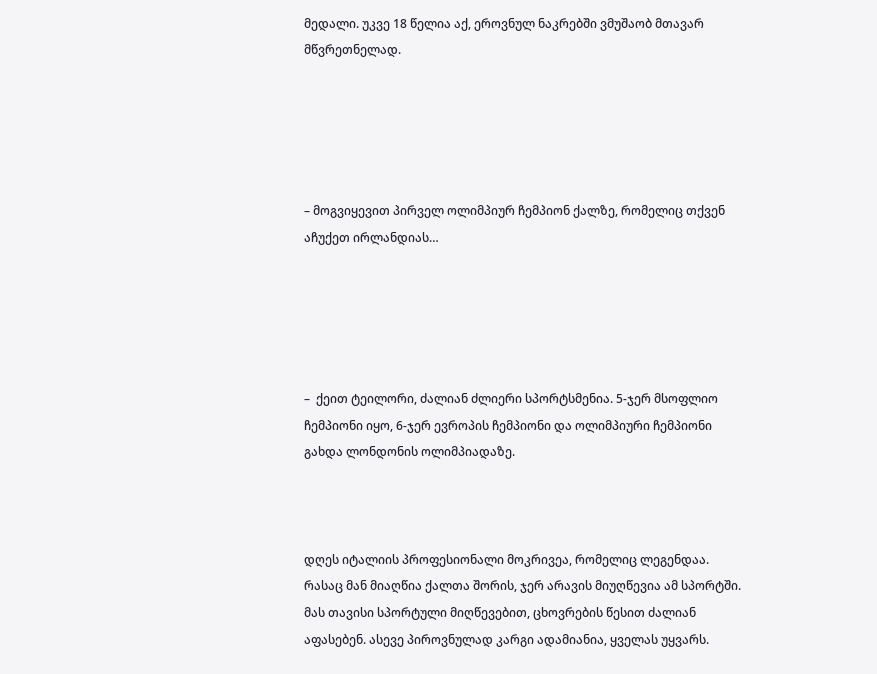მედალი. უკვე 18 წელია აქ, ეროვნულ ნაკრებში ვმუშაობ მთავარ მწვრეთნელად.





– მოგვიყევით პირველ ოლიმპიურ ჩემპიონ ქალზე, რომელიც თქვენ აჩუქეთ ირლანდიას…





–  ქეით ტეილორი, ძალიან ძლიერი სპორტსმენია. 5-ჯერ მსოფლიო ჩემპიონი იყო, 6-ჯერ ევროპის ჩემპიონი და ოლიმპიური ჩემპიონი გახდა ლონდონის ოლიმპიადაზე.



დღეს იტალიის პროფესიონალი მოკრივეა, რომელიც ლეგენდაა. რასაც მან მიაღწია ქალთა შორის, ჯერ არავის მიუღწევია ამ სპორტში. მას თავისი სპორტული მიღწევებით, ცხოვრების წესით ძალიან აფასებენ. ასევე პიროვნულად კარგი ადამიანია, ყველას უყვარს.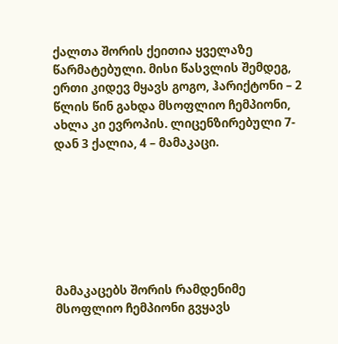ქალთა შორის ქეითია ყველაზე წარმატებული. მისი წასვლის შემდეგ, ერთი კიდევ მყავს გოგო, ჰარიქტონი – 2 წლის წინ გახდა მსოფლიო ჩემპიონი, ახლა კი ევროპის. ლიცენზირებული 7-დან 3 ქალია, 4 – მამაკაცი.







მამაკაცებს შორის რამდენიმე მსოფლიო ჩემპიონი გვყავს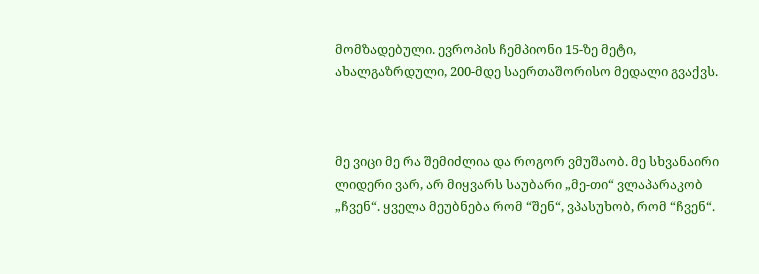მომზადებული. ევროპის ჩემპიონი 15-ზე მეტი, ახალგაზრდული, 200-მდე საერთაშორისო მედალი გვაქვს.



მე ვიცი მე რა შემიძლია და როგორ ვმუშაობ. მე სხვანაირი ლიდერი ვარ, არ მიყვარს საუბარი „მე-თი“ ვლაპარაკობ „ჩვენ“. ყველა მეუბნება რომ “შენ“, ვპასუხობ, რომ “ჩვენ“.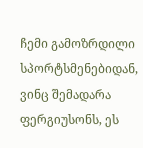ჩემი გამოზრდილი სპორტსმენებიდან, ვინც შემადარა ფერგიუსონს, ეს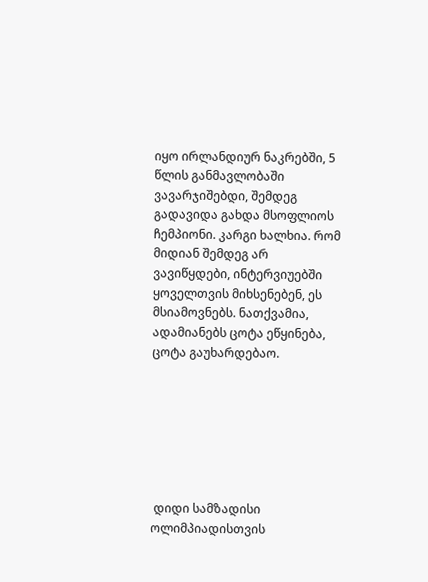იყო ირლანდიურ ნაკრებში, 5 წლის განმავლობაში ვავარჯიშებდი, შემდეგ გადავიდა გახდა მსოფლიოს ჩემპიონი. კარგი ხალხია. რომ მიდიან შემდეგ არ ვავიწყდები, ინტერვიუებში ყოველთვის მიხსენებენ, ეს მსიამოვნებს. ნათქვამია, ადამიანებს ცოტა ეწყინება, ცოტა გაუხარდებაო.







 დიდი სამზადისი ოლიმპიადისთვის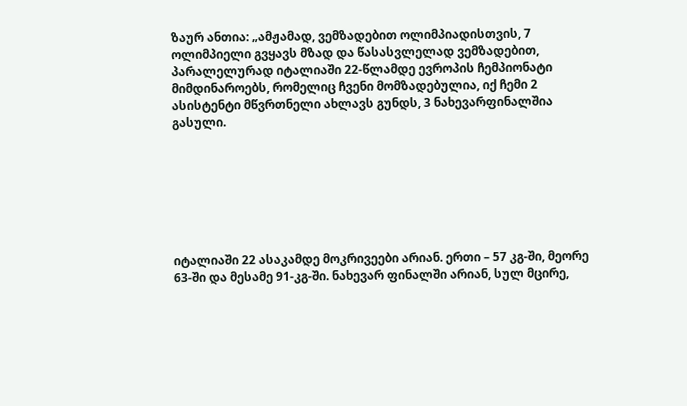ზაურ ანთია: „ამჟამად, ვემზადებით ოლიმპიადისთვის, 7 ოლიმპიელი გვყავს მზად და წასასვლელად ვემზადებით, პარალელურად იტალიაში 22-წლამდე ევროპის ჩემპიონატი მიმდინაროებს, რომელიც ჩვენი მომზადებულია, იქ ჩემი 2 ასისტენტი მწვრთნელი ახლავს გუნდს, 3 ნახევარფინალშია გასული.







იტალიაში 22 ასაკამდე მოკრივეები არიან. ერთი – 57 კგ-ში, მეორე 63-ში და მესამე 91-კგ-ში. ნახევარ ფინალში არიან, სულ მცირე,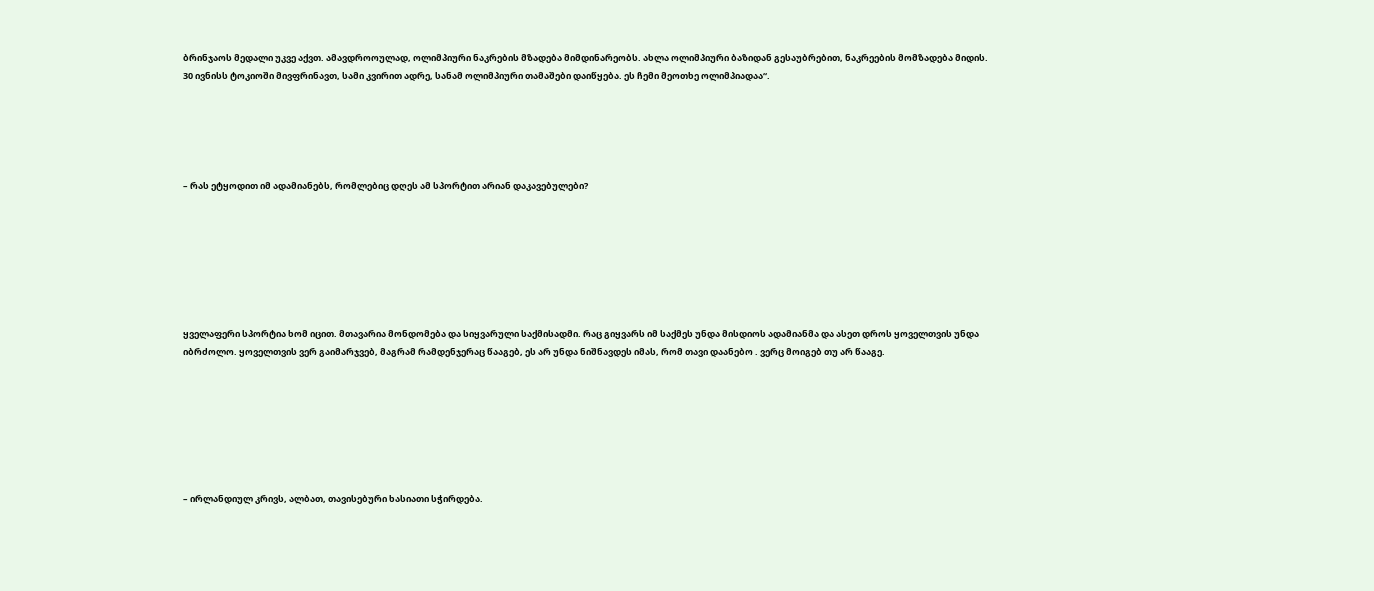ბრინჯაოს მედალი უკვე აქვთ. ამავდროოულად, ოლიმპიური ნაკრების მზადება მიმდინარეობს. ახლა ოლიმპიური ბაზიდან გესაუბრებით, ნაკრეების მომზადება მიდის. 30 ივნისს ტოკიოში მივფრინავთ, სამი კვირით ადრე, სანამ ოლიმპიური თამაშები დაიწყება. ეს ჩემი მეოთხე ოლიმპიადაა“.





– რას ეტყოდით იმ ადამიანებს, რომლებიც დღეს ამ სპორტით არიან დაკავებულები?







ყველაფერი სპორტია ხომ იცით. მთავარია მონდომება და სიყვარული საქმისადმი. რაც გიყვარს იმ საქმეს უნდა მისდიოს ადამიანმა და ასეთ დროს ყოველთვის უნდა იბრძოლო. ყოველთვის ვერ გაიმარჯვებ, მაგრამ რამდენჯერაც წააგებ, ეს არ უნდა ნიშნავდეს იმას, რომ თავი დაანებო . ვერც მოიგებ თუ არ წააგე.







– ირლანდიულ კრივს, ალბათ, თავისებური ხასიათი სჭირდება.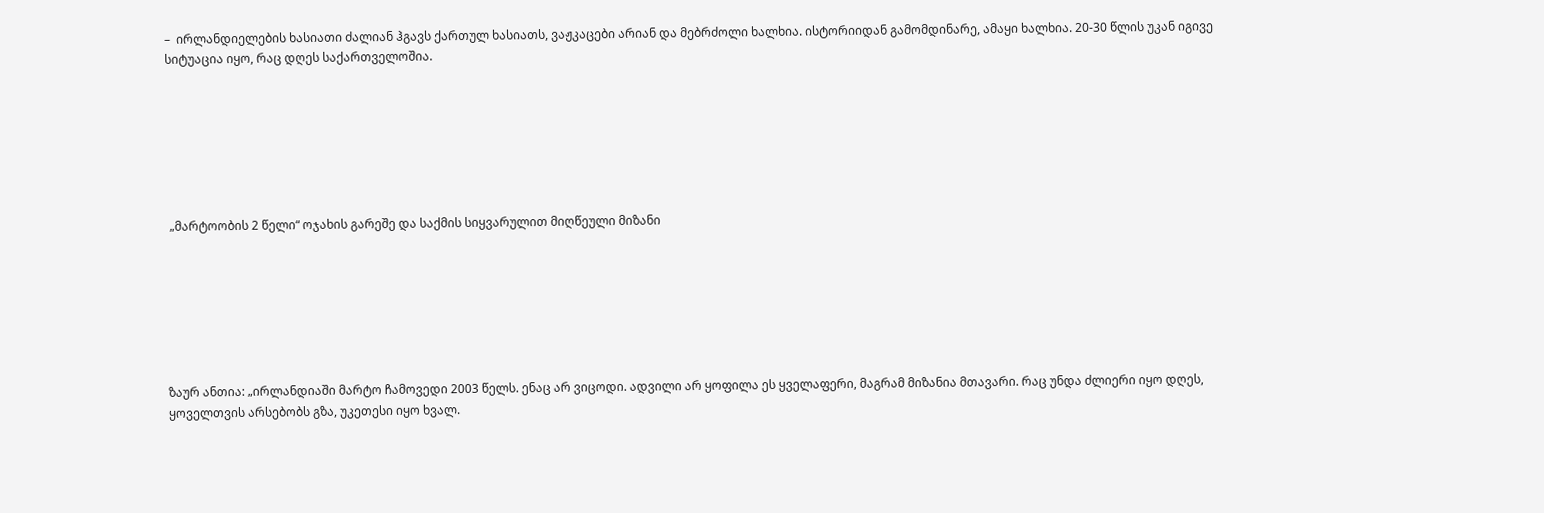–  ირლანდიელების ხასიათი ძალიან ჰგავს ქართულ ხასიათს, ვაჟკაცები არიან და მებრძოლი ხალხია. ისტორიიდან გამომდინარე, ამაყი ხალხია. 20-30 წლის უკან იგივე სიტუაცია იყო, რაც დღეს საქართველოშია.







 „მარტოობის 2 წელი“ ოჯახის გარეშე და საქმის სიყვარულით მიღწეული მიზანი







ზაურ ანთია: „ირლანდიაში მარტო ჩამოვედი 2003 წელს. ენაც არ ვიცოდი. ადვილი არ ყოფილა ეს ყველაფერი, მაგრამ მიზანია მთავარი. რაც უნდა ძლიერი იყო დღეს, ყოველთვის არსებობს გზა, უკეთესი იყო ხვალ.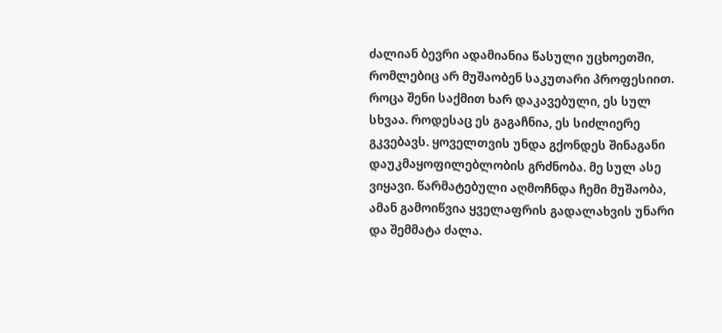ძალიან ბევრი ადამიანია წასული უცხოეთში, რომლებიც არ მუშაობენ საკუთარი პროფესიით. როცა შენი საქმით ხარ დაკავებული, ეს სულ სხვაა. როდესაც ეს გაგაჩნია, ეს სიძლიერე გკვებავს. ყოველთვის უნდა გქონდეს შინაგანი დაუკმაყოფილებლობის გრძნობა. მე სულ ასე ვიყავი. წარმატებული აღმოჩნდა ჩემი მუშაობა, ამან გამოიწვია ყველაფრის გადალახვის უნარი და შემმატა ძალა.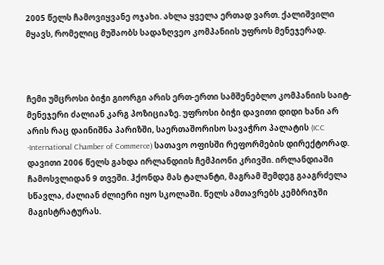2005 წელს ჩამოვიყვანე ოჯახი. ახლა ყველა ერთად ვართ. ქალიშვილი მყავს, რომელიც მუშაობს სადაზღვეო კომპანიის უფროს მენეჯერად.



ჩემი უმცროსი ბიჭი გიორგი არის ერთ-ერთი სამშენებლო კომპანიის საიტ-მენეჯერი ძალიან კარგ პოზიციაზე. უფროსი ბიჭი დავითი დიდი ხანი არ არის რაც დაინიშნა პარიზში, საერთაშორისო სავაჭრო პალატის (ICC -International Chamber of Commerce) სათავო ოფისში რეფორმების დირექტორად. დავითი 2006 წელს გახდა ირლანდიის ჩემპიონი კრივში. ირლანდიაში ჩამოსვლიდან 9 თვეში. ჰქონდა მას ტალანტი, მაგრამ შემდეგ გააგრძელა სწავლა, ძალიან ძლიერი იყო სკოლაში. წელს ამთავრებს კემბრიჯში მაგისტრატურას.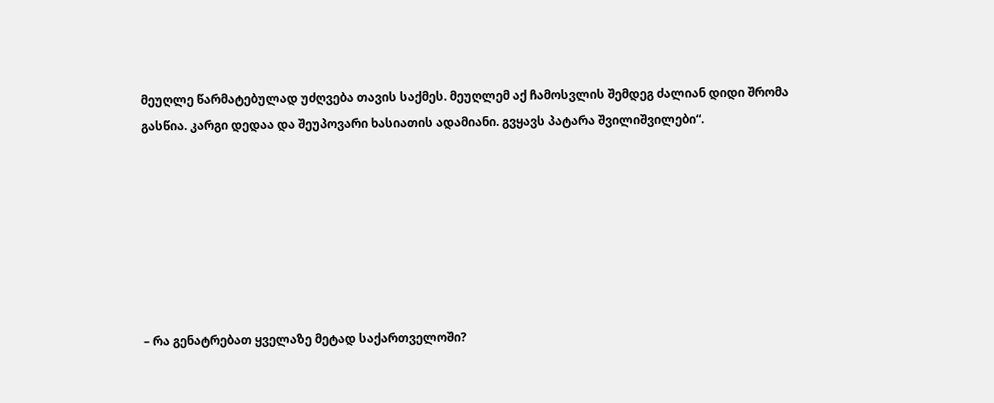მეუღლე წარმატებულად უძღვება თავის საქმეს. მეუღლემ აქ ჩამოსვლის შემდეგ ძალიან დიდი შრომა გასწია. კარგი დედაა და შეუპოვარი ხასიათის ადამიანი. გვყავს პატარა შვილიშვილები“.







– რა გენატრებათ ყველაზე მეტად საქართველოში?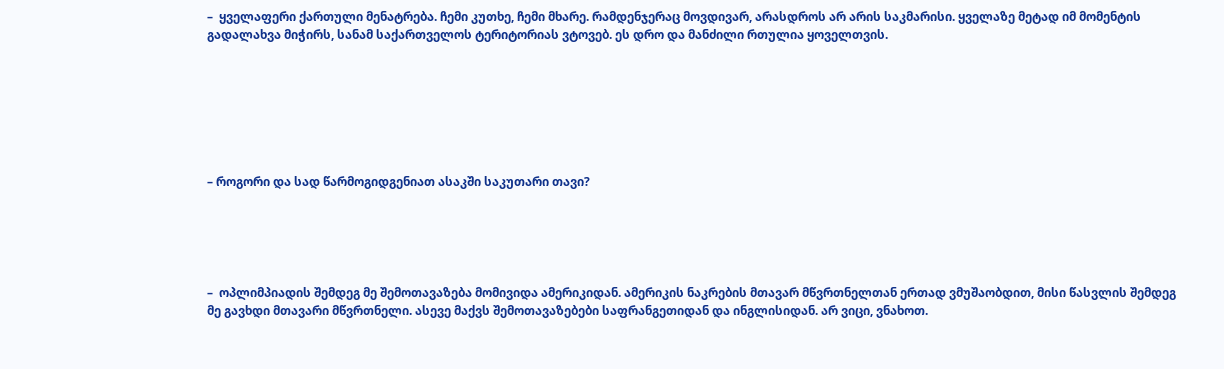–  ყველაფერი ქართული მენატრება. ჩემი კუთხე, ჩემი მხარე. რამდენჯერაც მოვდივარ, არასდროს არ არის საკმარისი. ყველაზე მეტად იმ მომენტის გადალახვა მიჭირს, სანამ საქართველოს ტერიტორიას ვტოვებ. ეს დრო და მანძილი რთულია ყოველთვის.







– როგორი და სად წარმოგიდგენიათ ასაკში საკუთარი თავი?





–  ოპლიმპიადის შემდეგ მე შემოთავაზება მომივიდა ამერიკიდან. ამერიკის ნაკრების მთავარ მწვრთნელთან ერთად ვმუშაობდით, მისი წასვლის შემდეგ მე გავხდი მთავარი მწვრთნელი. ასევე მაქვს შემოთავაზებები საფრანგეთიდან და ინგლისიდან. არ ვიცი, ვნახოთ.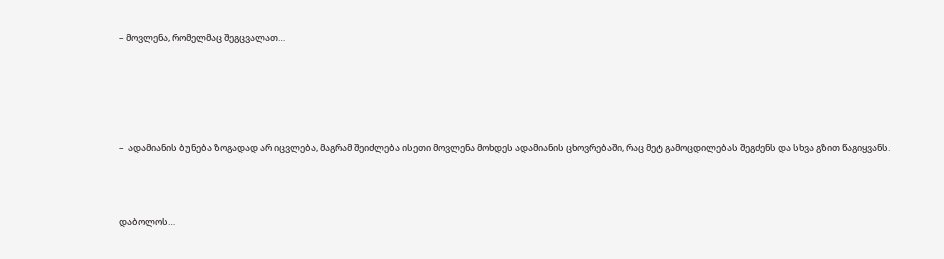– მოვლენა, რომელმაც შეგცვალათ…





–  ადამიანის ბუნება ზოგადად არ იცვლება, მაგრამ შეიძლება ისეთი მოვლენა მოხდეს ადამიანის ცხოვრებაში, რაც მეტ გამოცდილებას შეგძენს და სხვა გზით წაგიყვანს.



დაბოლოს…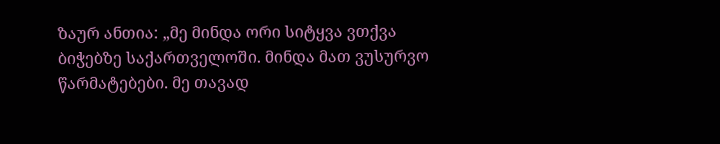ზაურ ანთია: „მე მინდა ორი სიტყვა ვთქვა ბიჭებზე საქართველოში. მინდა მათ ვუსურვო წარმატებები. მე თავად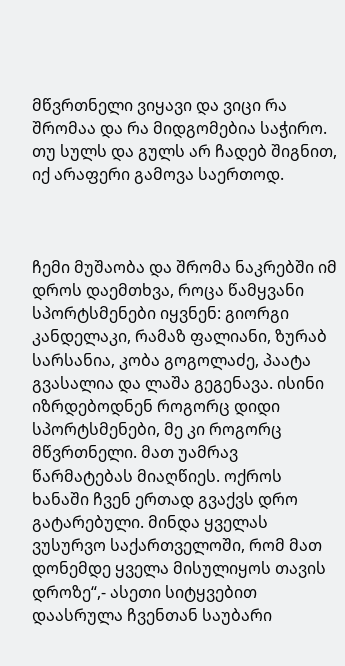მწვრთნელი ვიყავი და ვიცი რა შრომაა და რა მიდგომებია საჭირო. თუ სულს და გულს არ ჩადებ შიგნით, იქ არაფერი გამოვა საერთოდ.



ჩემი მუშაობა და შრომა ნაკრებში იმ დროს დაემთხვა, როცა წამყვანი სპორტსმენები იყვნენ: გიორგი კანდელაკი, რამაზ ფალიანი, ზურაბ სარსანია, კობა გოგოლაძე, პაატა გვასალია და ლაშა გეგენავა. ისინი იზრდებოდნენ როგორც დიდი სპორტსმენები, მე კი როგორც მწვრთნელი. მათ უამრავ წარმატებას მიაღწიეს. ოქროს ხანაში ჩვენ ერთად გვაქვს დრო გატარებული. მინდა ყველას ვუსურვო საქართველოში, რომ მათ დონემდე ყველა მისულიყოს თავის დროზე“,- ასეთი სიტყვებით დაასრულა ჩვენთან საუბარი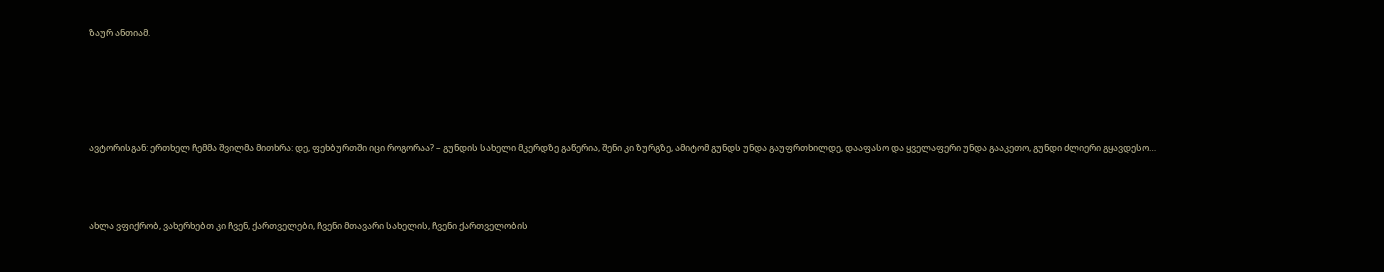ზაურ ანთიამ.





ავტორისგან: ერთხელ ჩემმა შვილმა მითხრა: დე, ფეხბურთში იცი როგორაა? – გუნდის სახელი მკერდზე გაწერია, შენი კი ზურგზე, ამიტომ გუნდს უნდა გაუფრთხილდე, დააფასო და ყველაფერი უნდა გააკეთო, გუნდი ძლიერი გყავდესო…



ახლა ვფიქრობ, ვახერხებთ კი ჩვენ, ქართველები, ჩვენი მთავარი სახელის, ჩვენი ქართველობის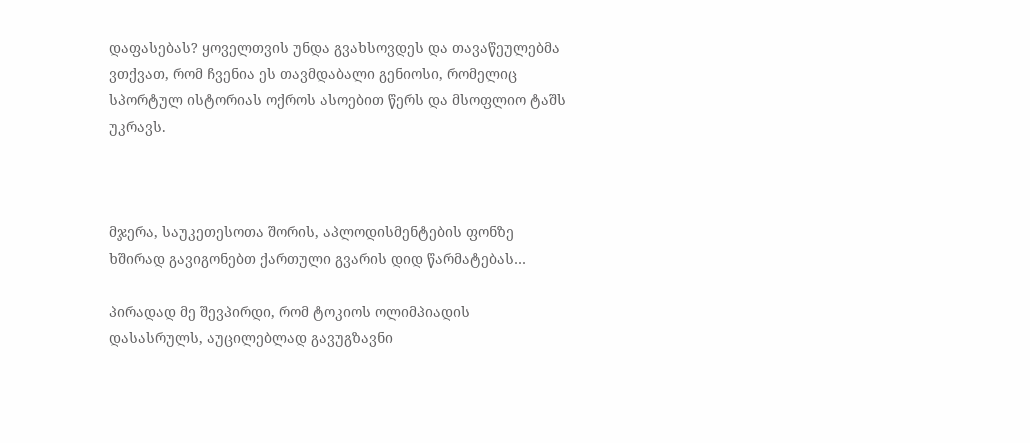დაფასებას? ყოველთვის უნდა გვახსოვდეს და თავაწეულებმა ვთქვათ, რომ ჩვენია ეს თავმდაბალი გენიოსი, რომელიც სპორტულ ისტორიას ოქროს ასოებით წერს და მსოფლიო ტაშს უკრავს.



მჯერა, საუკეთესოთა შორის, აპლოდისმენტების ფონზე ხშირად გავიგონებთ ქართული გვარის დიდ წარმატებას…

პირადად მე შევპირდი, რომ ტოკიოს ოლიმპიადის დასასრულს, აუცილებლად გავუგზავნი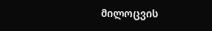მილოცვის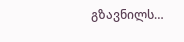გზავნილს…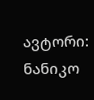ავტორი: ნანიკო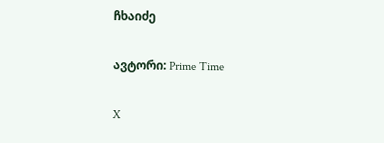ჩხაიძე

ავტორი: Prime Time

X